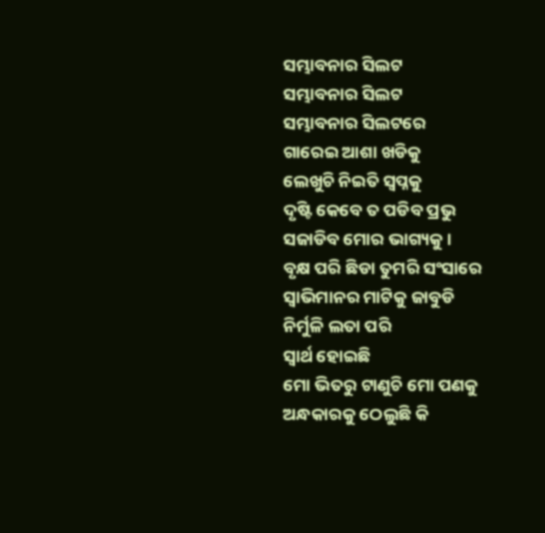ସମ୍ଭାବନାର ସିଲଟ
ସମ୍ଭାବନାର ସିଲଟ
ସମ୍ଭାବନାର ସିଲଟରେ
ଗାରେଇ ଆଶା ଖଡିକୁ
ଲେଖୁଚି ନିଇତି ସ୍ଵପ୍ନକୁ
ଦୃଷ୍ଟି କେବେ ତ ପଡିବ ପ୍ରଭୁ
ସଜାଡିବ ମୋର ଭାଗ୍ୟକୁ ।
ବୃକ୍ଷ ପରି ଛିଡା ତୁମରି ସଂସାରେ
ସ୍ଵାଭିମାନର ମାଟିକୁ ଜାବୁଡି
ନିର୍ମୁଳି ଲତା ପରି
ସ୍ଵାର୍ଥ ହୋଇଛି
ମୋ ଭିତରୁ ଟାଣୁଚି ମୋ ପଣକୁ
ଅନ୍ଧକାରକୁ ଠେଲୁଛି କି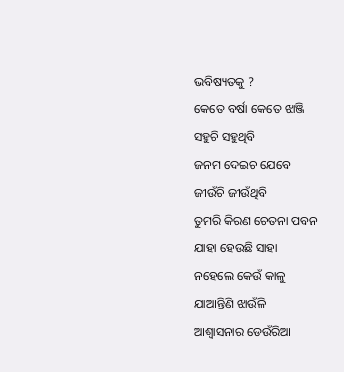ଭବିଷ୍ୟତକୁ ?
କେତେ ବର୍ଷା କେତେ ଝାଞ୍ଜି
ସହୁଚି ସହୁଥିବି
ଜନମ ଦେଇଚ ଯେବେ
ଜୀଉଁଚି ଜୀଉଁଥିବି
ତୁମରି କିରଣ ଚେତନା ପବନ
ଯାହା ହେଉଛି ସାହା
ନହେଲେ କେଉଁ କାଳୁ
ଯାଆନ୍ତିଣି ଝାଉଁଳି
ଆଶ୍ଵାସନାର ଡେଉଁରିଆ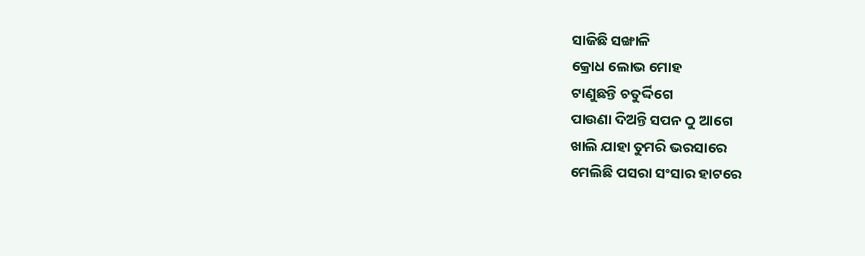ସାଜିଛି ସଙ୍ଖାଳି
କ୍ରୋଧ ଲୋଭ ମୋହ
ଟାଣୁଛନ୍ତି ଚତୁର୍ଦ୍ଦିଗେ
ପାଉଣା ଦିଅନ୍ତି ସପନ ଠୁ ଆଗେ
ଖାଲି ଯାହା ତୁମରି ଭରସାରେ
ମେଲିଛି ପସରା ସଂସାର ହାଟରେ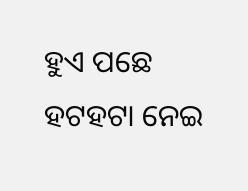ହୁଏ ପଛେ ହଟହଟା ନେଇ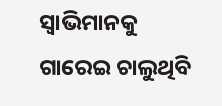ସ୍ଵାଭିମାନକୁ
ଗାରେଇ ଚାଲୁଥିବି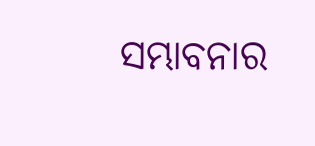ସମ୍ଭାବନାର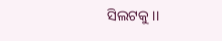ସିଲଟକୁ ।।